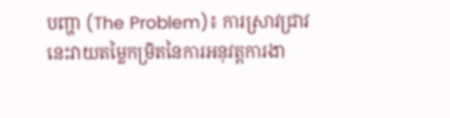បញ្ហា (The Problem)៖ ការស្រាវជ្រាវនេះវាយតម្លៃកម្រិតនៃការអនុវត្តការងា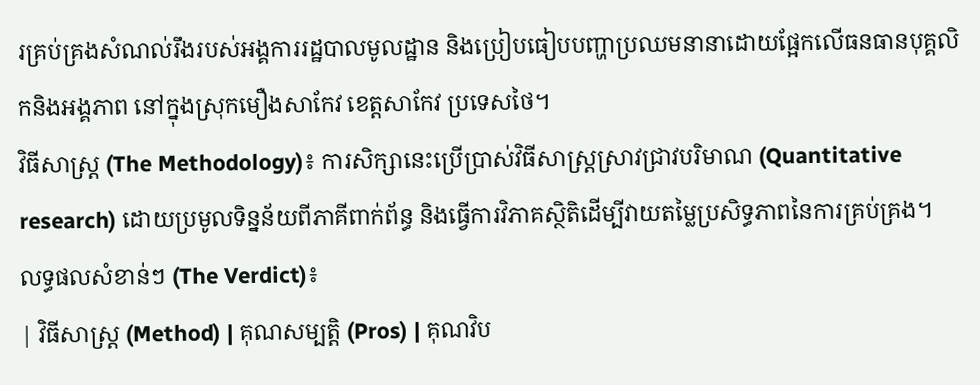រគ្រប់គ្រងសំណល់រឹងរបស់អង្គការរដ្ឋបាលមូលដ្ឋាន និងប្រៀបធៀបបញ្ហាប្រឈមនានាដោយផ្អែកលើធនធានបុគ្គលិកនិងអង្គភាព នៅក្នុងស្រុកមឿងសាកែវ ខេត្តសាកែវ ប្រទេសថៃ។
វិធីសាស្ត្រ (The Methodology)៖ ការសិក្សានេះប្រើប្រាស់វិធីសាស្ត្រស្រាវជ្រាវបរិមាណ (Quantitative research) ដោយប្រមូលទិន្នន័យពីភាគីពាក់ព័ន្ធ និងធ្វើការវិភាគស្ថិតិដើម្បីវាយតម្លៃប្រសិទ្ធភាពនៃការគ្រប់គ្រង។
លទ្ធផលសំខាន់ៗ (The Verdict)៖
| វិធីសាស្ត្រ (Method) | គុណសម្បត្តិ (Pros) | គុណវិប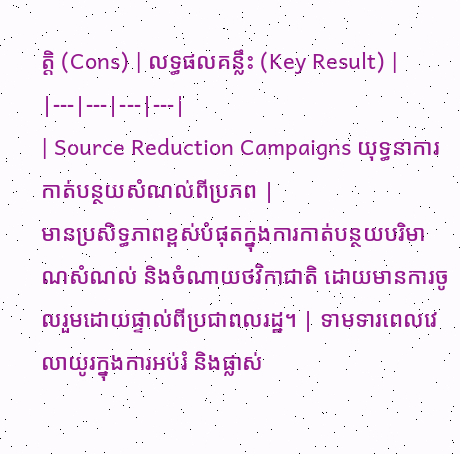ត្តិ (Cons) | លទ្ធផលគន្លឹះ (Key Result) |
|---|---|---|---|
| Source Reduction Campaigns យុទ្ធនាការកាត់បន្ថយសំណល់ពីប្រភព |
មានប្រសិទ្ធភាពខ្ពស់បំផុតក្នុងការកាត់បន្ថយបរិមាណសំណល់ និងចំណាយថវិកាជាតិ ដោយមានការចូលរួមដោយផ្ទាល់ពីប្រជាពលរដ្ឋ។ | ទាមទារពេលវេលាយូរក្នុងការអប់រំ និងផ្លាស់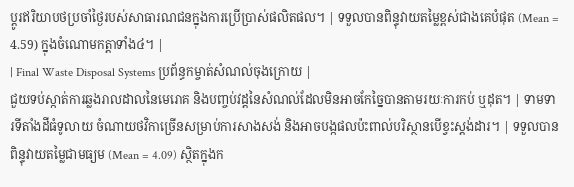ប្តូរឥរិយាបថប្រចាំថ្ងៃរបស់សាធារណជនក្នុងការប្រើប្រាស់ផលិតផល។ | ទទួលបានពិន្ទុវាយតម្លៃខ្ពស់ជាងគេបំផុត (Mean = 4.59) ក្នុងចំណោមកត្តាទាំង៤។ |
| Final Waste Disposal Systems ប្រព័ន្ធកម្ចាត់សំណល់ចុងក្រោយ |
ជួយទប់ស្កាត់ការឆ្លងរាលដាលនៃមេរោគ និងបញ្ចប់វដ្តនៃសំណល់ដែលមិនអាចកែច្នៃបានតាមរយៈការកប់ ឬដុត។ | ទាមទារទីតាំងដីធំទូលាយ ចំណាយថវិកាច្រើនសម្រាប់ការសាងសង់ និងអាចបង្កផលប៉ះពាល់បរិស្ថានបើខ្វះស្តង់ដារ។ | ទទួលបានពិន្ទុវាយតម្លៃជាមធ្យម (Mean = 4.09) ស្ថិតក្នុងក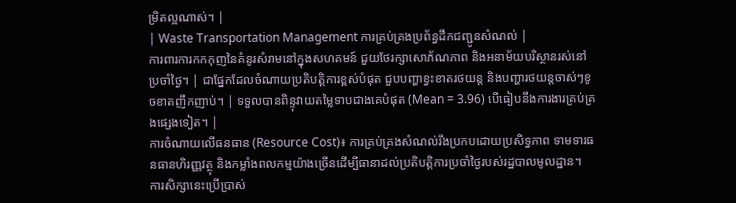ម្រិតល្អណាស់។ |
| Waste Transportation Management ការគ្រប់គ្រងប្រព័ន្ធដឹកជញ្ជូនសំណល់ |
ការពារការកកកុញនៃគំនូរសំរាមនៅក្នុងសហគមន៍ ជួយថែរក្សាសោភ័ណភាព និងអនាម័យបរិស្ថានរស់នៅប្រចាំថ្ងៃ។ | ជាផ្នែកដែលចំណាយប្រតិបត្តិការខ្ពស់បំផុត ជួបបញ្ហាខ្វះខាតរថយន្ត និងបញ្ហារថយន្តចាស់ៗខូចខាតញឹកញាប់។ | ទទួលបានពិន្ទុវាយតម្លៃទាបជាងគេបំផុត (Mean = 3.96) បើធៀបនឹងការងារគ្រប់គ្រងផ្សេងទៀត។ |
ការចំណាយលើធនធាន (Resource Cost)៖ ការគ្រប់គ្រងសំណល់រឹងប្រកបដោយប្រសិទ្ធភាព ទាមទារធនធានហិរញ្ញវត្ថុ និងកម្លាំងពលកម្មយ៉ាងច្រើនដើម្បីធានាដល់ប្រតិបត្តិការប្រចាំថ្ងៃរបស់រដ្ឋបាលមូលដ្ឋាន។
ការសិក្សានេះប្រើប្រាស់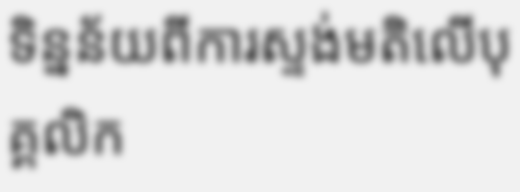ទិន្នន័យពីការស្ទង់មតិលើបុគ្គលិក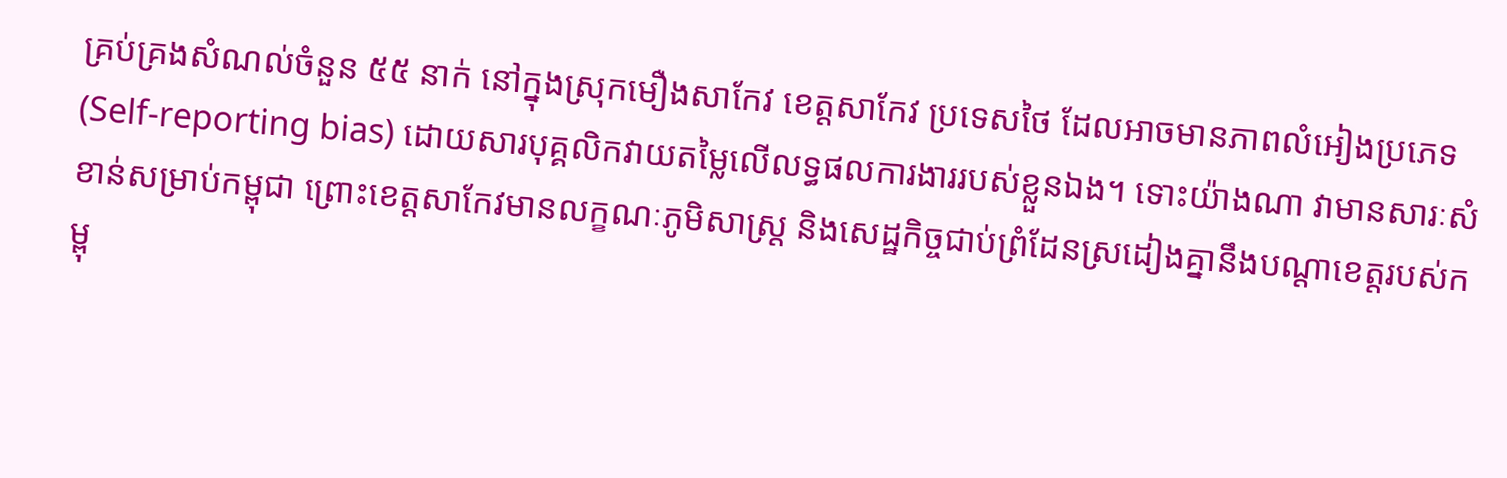គ្រប់គ្រងសំណល់ចំនួន ៥៥ នាក់ នៅក្នុងស្រុកមឿងសាកែវ ខេត្តសាកែវ ប្រទេសថៃ ដែលអាចមានភាពលំអៀងប្រភេទ (Self-reporting bias) ដោយសារបុគ្គលិកវាយតម្លៃលើលទ្ធផលការងាររបស់ខ្លួនឯង។ ទោះយ៉ាងណា វាមានសារៈសំខាន់សម្រាប់កម្ពុជា ព្រោះខេត្តសាកែវមានលក្ខណៈភូមិសាស្ត្រ និងសេដ្ឋកិច្ចជាប់ព្រំដែនស្រដៀងគ្នានឹងបណ្តាខេត្តរបស់កម្ពុ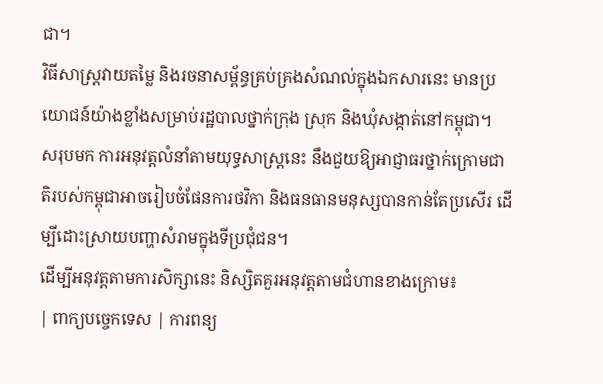ជា។
វិធីសាស្ត្រវាយតម្លៃ និងរចនាសម្ព័ន្ធគ្រប់គ្រងសំណល់ក្នុងឯកសារនេះ មានប្រយោជន៍យ៉ាងខ្លាំងសម្រាប់រដ្ឋបាលថ្នាក់ក្រុង ស្រុក និងឃុំសង្កាត់នៅកម្ពុជា។
សរុបមក ការអនុវត្តលំនាំតាមយុទ្ធសាស្ត្រនេះ នឹងជួយឱ្យអាជ្ញាធរថ្នាក់ក្រោមជាតិរបស់កម្ពុជាអាចរៀបចំផែនការថវិកា និងធនធានមនុស្សបានកាន់តែប្រសើរ ដើម្បីដោះស្រាយបញ្ហាសំរាមក្នុងទីប្រជុំជន។
ដើម្បីអនុវត្តតាមការសិក្សានេះ និស្សិតគួរអនុវត្តតាមជំហានខាងក្រោម៖
| ពាក្យបច្ចេកទេស | ការពន្យ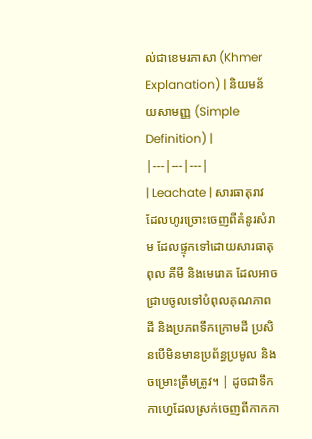ល់ជាខេមរភាសា (Khmer Explanation) | និយមន័យសាមញ្ញ (Simple Definition) |
|---|---|---|
| Leachate | សារធាតុរាវដែលហូរច្រោះចេញពីគំនូរសំរាម ដែលផ្ទុកទៅដោយសារធាតុពុល គីមី និងមេរោគ ដែលអាចជ្រាបចូលទៅបំពុលគុណភាពដី និងប្រភពទឹកក្រោមដី ប្រសិនបើមិនមានប្រព័ន្ធប្រមូល និងចម្រោះត្រឹមត្រូវ។ | ដូចជាទឹកកាហ្វេដែលស្រក់ចេញពីកាកកា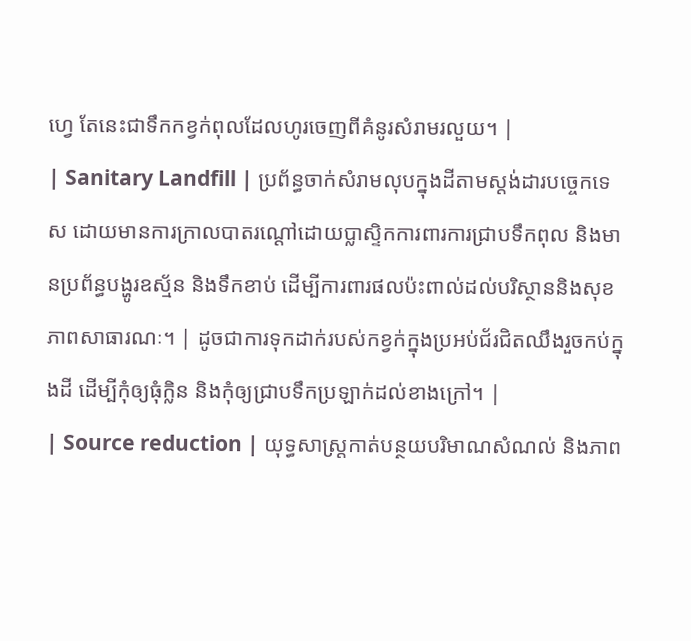ហ្វេ តែនេះជាទឹកកខ្វក់ពុលដែលហូរចេញពីគំនូរសំរាមរលួយ។ |
| Sanitary Landfill | ប្រព័ន្ធចាក់សំរាមលុបក្នុងដីតាមស្តង់ដារបច្ចេកទេស ដោយមានការក្រាលបាតរណ្ដៅដោយប្លាស្ទិកការពារការជ្រាបទឹកពុល និងមានប្រព័ន្ធបង្ហូរឧស្ម័ន និងទឹកខាប់ ដើម្បីការពារផលប៉ះពាល់ដល់បរិស្ថាននិងសុខភាពសាធារណៈ។ | ដូចជាការទុកដាក់របស់កខ្វក់ក្នុងប្រអប់ជ័រជិតឈឹងរួចកប់ក្នុងដី ដើម្បីកុំឲ្យធុំក្លិន និងកុំឲ្យជ្រាបទឹកប្រឡាក់ដល់ខាងក្រៅ។ |
| Source reduction | យុទ្ធសាស្ត្រកាត់បន្ថយបរិមាណសំណល់ និងភាព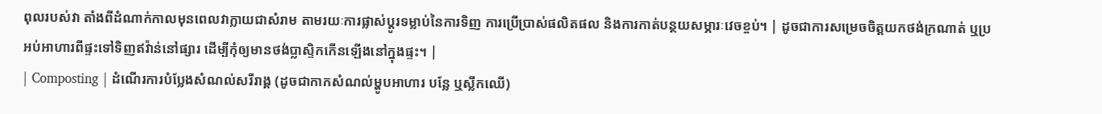ពុលរបស់វា តាំងពីដំណាក់កាលមុនពេលវាក្លាយជាសំរាម តាមរយៈការផ្លាស់ប្តូរទម្លាប់នៃការទិញ ការប្រើប្រាស់ផលិតផល និងការកាត់បន្ថយសម្ភារៈវេចខ្ចប់។ | ដូចជាការសម្រេចចិត្តយកថង់ក្រណាត់ ឬប្រអប់អាហារពីផ្ទះទៅទិញឥវ៉ាន់នៅផ្សារ ដើម្បីកុំឲ្យមានថង់ប្លាស្ទិកកើនឡើងនៅក្នុងផ្ទះ។ |
| Composting | ដំណើរការបំប្លែងសំណល់សរីរាង្គ (ដូចជាកាកសំណល់ម្ហូបអាហារ បន្លែ ឬស្លឹកឈើ)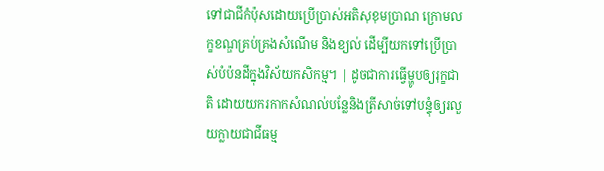ទៅជាជីកំប៉ុសដោយប្រើប្រាស់អតិសុខុមប្រាណ ក្រោមលក្ខខណ្ឌគ្រប់គ្រងសំណើម និងខ្យល់ ដើម្បីយកទៅប្រើប្រាស់បំប៉នដីក្នុងវិស័យកសិកម្ម។ | ដូចជាការធ្វើម្ហូបឲ្យរុក្ខជាតិ ដោយយករកាកសំណល់បន្លែនិងត្រីសាច់ទៅបន្ទុំឲ្យរលួយក្លាយជាជីធម្ម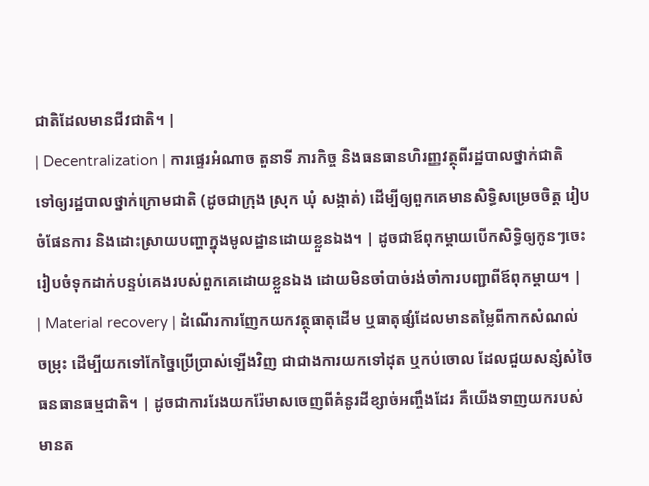ជាតិដែលមានជីវជាតិ។ |
| Decentralization | ការផ្ទេរអំណាច តួនាទី ភារកិច្ច និងធនធានហិរញ្ញវត្ថុពីរដ្ឋបាលថ្នាក់ជាតិ ទៅឲ្យរដ្ឋបាលថ្នាក់ក្រោមជាតិ (ដូចជាក្រុង ស្រុក ឃុំ សង្កាត់) ដើម្បីឲ្យពួកគេមានសិទ្ធិសម្រេចចិត្ត រៀបចំផែនការ និងដោះស្រាយបញ្ហាក្នុងមូលដ្ឋានដោយខ្លួនឯង។ | ដូចជាឪពុកម្តាយបើកសិទ្ធិឲ្យកូនៗចេះរៀបចំទុកដាក់បន្ទប់គេងរបស់ពួកគេដោយខ្លួនឯង ដោយមិនចាំបាច់រង់ចាំការបញ្ជាពីឪពុកម្តាយ។ |
| Material recovery | ដំណើរការញែកយកវត្ថុធាតុដើម ឬធាតុផ្សំដែលមានតម្លៃពីកាកសំណល់ចម្រុះ ដើម្បីយកទៅកែច្នៃប្រើប្រាស់ឡើងវិញ ជាជាងការយកទៅដុត ឬកប់ចោល ដែលជួយសន្សំសំចៃធនធានធម្មជាតិ។ | ដូចជាការរែងយករ៉ែមាសចេញពីគំនូរដីខ្សាច់អញ្ចឹងដែរ គឺយើងទាញយករបស់មានត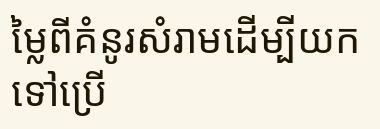ម្លៃពីគំនូរសំរាមដើម្បីយកទៅប្រើ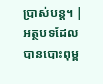ប្រាស់បន្ត។ |
អត្ថបទដែលបានបោះពុម្ព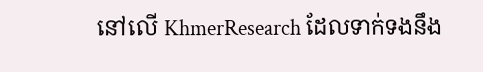នៅលើ KhmerResearch ដែលទាក់ទងនឹង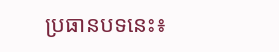ប្រធានបទនេះ៖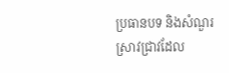ប្រធានបទ និងសំណួរស្រាវជ្រាវដែល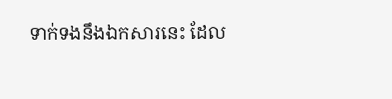ទាក់ទងនឹងឯកសារនេះ ដែល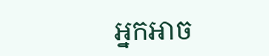អ្នកអាច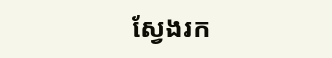ស្វែងរក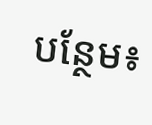បន្ថែម៖